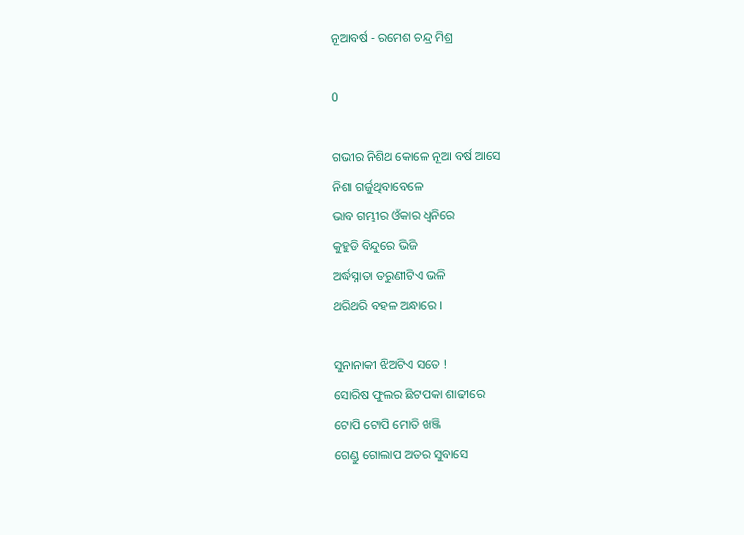ନୂଆବର୍ଷ - ରମେଶ ଚନ୍ଦ୍ର ମିଶ୍ର

0

ଗଭୀର ନିଶିଥ କୋଳେ ନୂଆ ବର୍ଷ ଆସେ
ନିଶା ଗର୍ଜୁଥିବାବେଳେ
ଭାବ ଗମ୍ଭୀର ଓଁକାର ଧ୍ଵନିରେ
କୁହୁଡି ବିନ୍ଦୁରେ ଭିଜି
ଅର୍ଦ୍ଧସ୍ନାତା ତରୁଣୀଟିଏ ଭଳି
ଥରିଥରି ବହଳ ଅନ୍ଧାରେ ।

ସୁନାନାକୀ ଝିଅଟିଏ ସତେ !
ସୋରିଷ ଫୁଲର ଛିଟପକା ଶାଢୀରେ
ଟୋପି ଟୋପି ମୋତି ଖଞ୍ଜି
ଗେଣ୍ଡୁ ଗୋଲାପ ଅତର ସୁବାସେ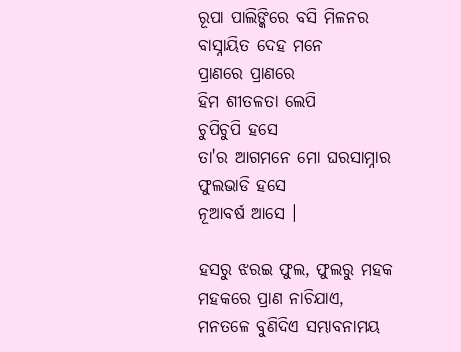ରୂପା ପାଲିଙ୍କିରେ ବସି ମିଳନର
ବାସ୍ନାୟିତ ଦେହ ମନେ
ପ୍ରାଣରେ ପ୍ରାଣରେ
ହିମ ଶୀତଳତା ଲେପି
ଚୁପିଚୁପି ହସେ
ତା'ର ଆଗମନେ ମୋ ଘରସାମ୍ନାର
ଫୁଲଭାଡି ହସେ
ନୂଆବର୍ଷ ଆସେ ।

ହସରୁ ଝରଇ ଫୁଲ, ଫୁଲରୁ ମହକ
ମହକରେ ପ୍ରାଣ ନାଚିଯାଏ,
ମନତଳେ ବୁଣିଦିଏ ସମ୍ଭାବନାମୟ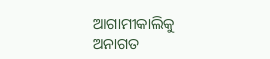ଆଗାମୀକାଲିକୁ
ଅନାଗତ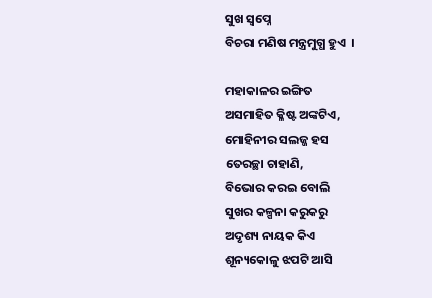ସୁଖ ସ୍ଵପ୍ନେ
ବିଚରା ମଣିଷ ମନ୍ତ୍ରମୁଗ୍ଧ ହୁଏ  ।

ମହାକାଳର ଇଙ୍ଗିତ
ଅସମାହିତ କ୍ଳିଷ୍ଟ ଅଙ୍କଟିଏ,
ମୋହିନୀର ସଲଜ୍ଜ ହସ
ତେରଚ୍ଛା ଚାହାଣି,
ବିଭୋର କରଇ ବୋଲି
ସୁଖର କଳ୍ପନା କରୁକରୁ
ଅଦୃଶ୍ୟ ନାୟକ କିଏ
ଶୂନ୍ୟକୋଳୁ ଝପଟି ଆସି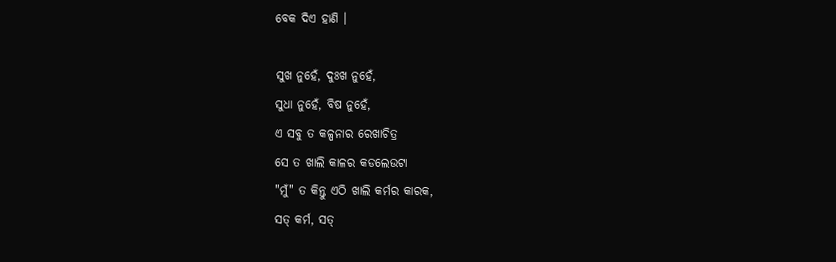ବେକ ଦିଏ ହାଣି ।

ସୁଖ ନୁହେଁ, ଦୁଃଖ ନୁହେଁ,
ସୁଧା ନୁହେଁ, ବିଷ ନୁହେଁ,
ଏ ସବୁ ତ କଳ୍ପନାର ରେଖାଚିତ୍ର
ସେ ତ ଖାଲି କାଳର କଡଲେଉଟା
"ମୁଁ" ତ କିନ୍ତୁ ଏଠି ଖାଲି କର୍ମର କାରକ,
ସତ୍ କର୍ମ, ସତ୍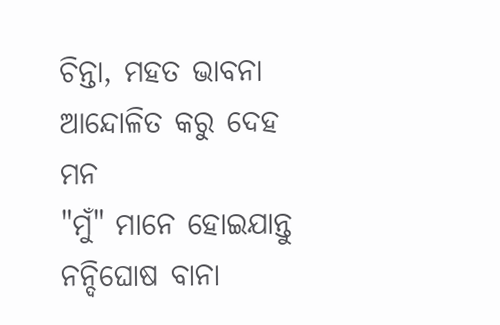ଚିନ୍ତା, ମହତ ଭାବନା
ଆନ୍ଦୋଳିତ କରୁ ଦେହ ମନ
"ମୁଁ" ମାନେ ହୋଇଯାନ୍ତୁ ନନ୍ଦିଘୋଷ ବାନା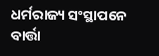ଧର୍ମରାଜ୍ୟ ସଂସ୍ଥାପନେ ବାର୍ତ୍ତା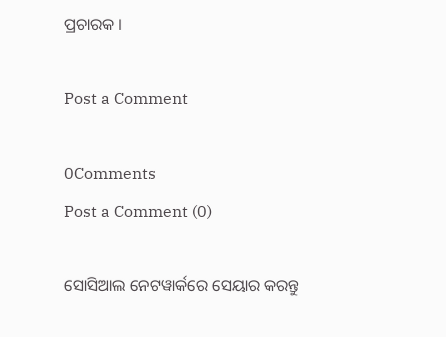ପ୍ରଚାରକ ।

Post a Comment

0Comments
Post a Comment (0)

ସୋସିଆଲ ନେଟୱାର୍କରେ ସେୟାର କରନ୍ତୁ